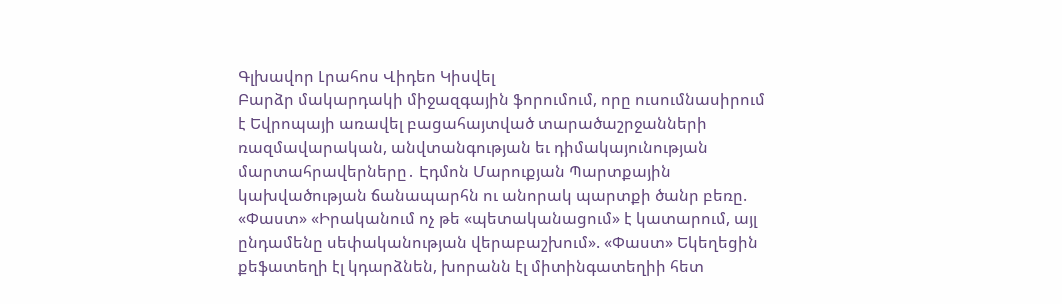Գլխավոր Լրահոս Վիդեո Կիսվել
Բարձր մակարդակի միջազգային ֆորումում, որը ուսումնասիրում է Եվրոպայի առավել բացահայտված տարածաշրջանների ռազմավարական, անվտանգության եւ դիմակայունության մարտահրավերները․ Էդմոն Մարուքյան Պարտքային կախվածության ճանապարհն ու անորակ պարտքի ծանր բեռը. «Փաստ» «Իրականում ոչ թե «պետականացում» է կատարում, այլ ընդամենը սեփականության վերաբաշխում». «Փաստ» Եկեղեցին քեֆատեղի էլ կդարձնեն, խորանն էլ միտինգատեղիի հետ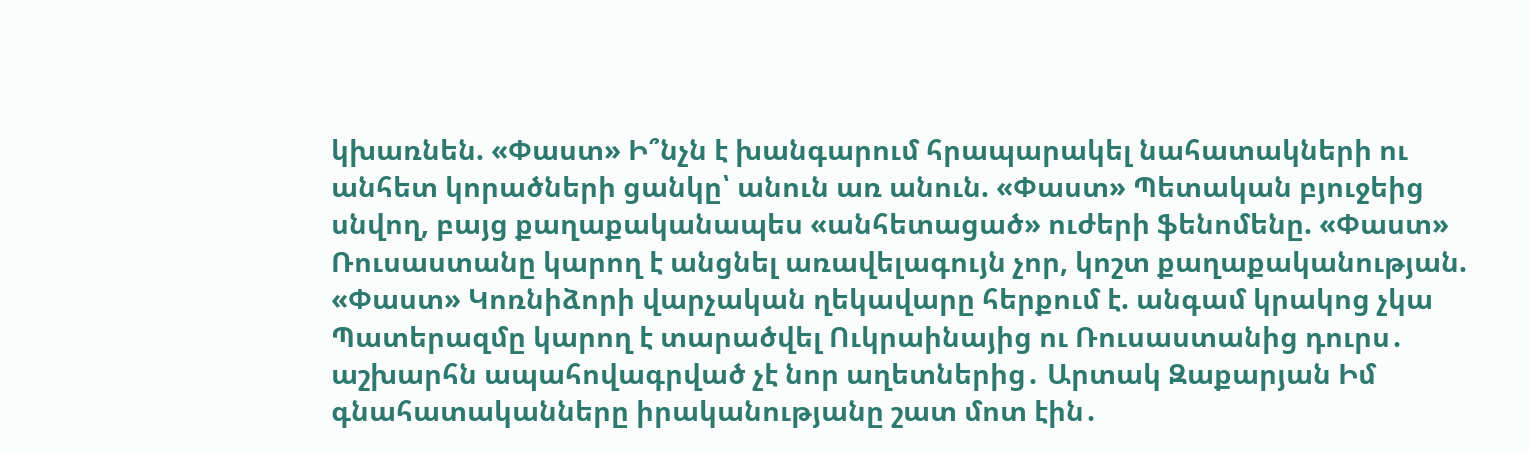կխառնեն. «Փաստ» Ի՞նչն է խանգարում հրապարակել նահատակների ու անհետ կորածների ցանկը՝ անուն առ անուն. «Փաստ» Պետական բյուջեից սնվող, բայց քաղաքականապես «անհետացած» ուժերի ֆենոմենը. «Փաստ» Ռուսաստանը կարող է անցնել առավելագույն չոր, կոշտ քաղաքականության. «Փաստ» Կոռնիձորի վարչական ղեկավարը հերքում է. անգամ կրակոց չկա Պատերազմը կարող է տարածվել Ուկրաինայից ու Ռուսաստանից դուրս․ աշխարհն ապահովագրված չէ նոր աղետներից․ Արտակ Զաքարյան Իմ գնահատականները իրականությանը շատ մոտ էին․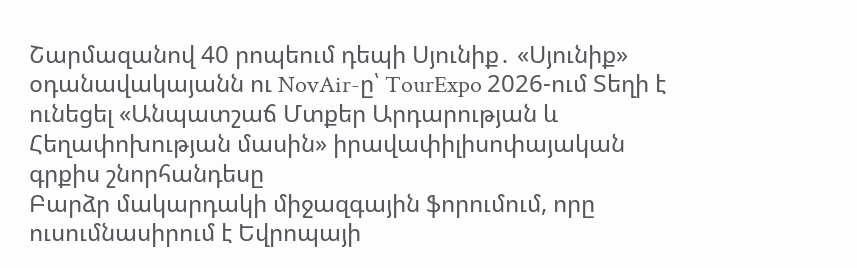Շարմազանով 40 րոպեում դեպի Սյունիք․ «Սյունիք» օդանավակայանն ու NovAir-ը՝ TourExpo 2026-ում Տեղի է ունեցել «Անպատշաճ Մտքեր Արդարության և Հեղափոխության մասին» իրավափիլիսոփայական գրքիս շնորհանդեսը
Բարձր մակարդակի միջազգային ֆորումում, որը ուսումնասիրում է Եվրոպայի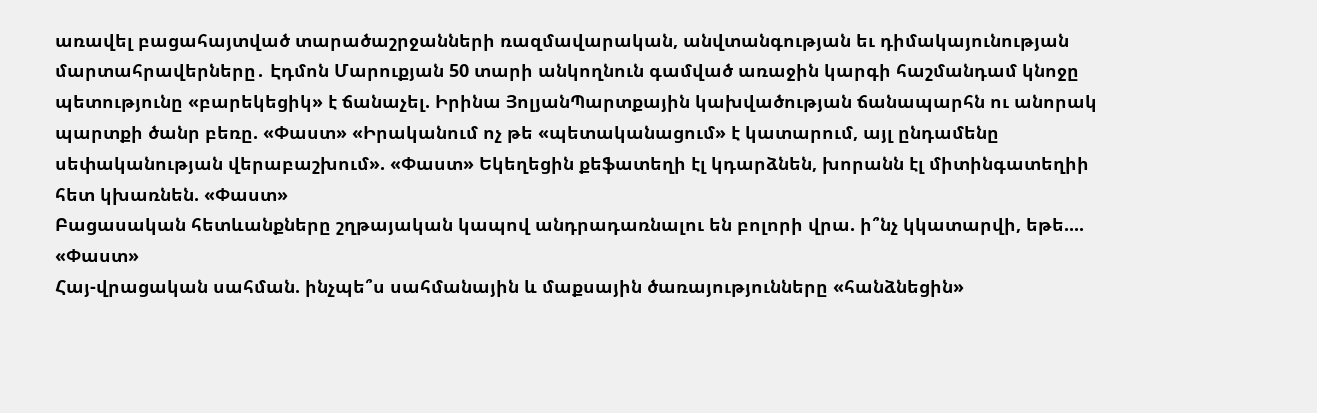առավել բացահայտված տարածաշրջանների ռազմավարական, անվտանգության եւ դիմակայունության մարտահրավերները․ Էդմոն Մարուքյան 50 տարի անկողնուն գամված առաջին կարգի հաշմանդամ կնոջը պետությունը «բարեկեցիկ» է ճանաչել. Իրինա ՅոլյանՊարտքային կախվածության ճանապարհն ու անորակ պարտքի ծանր բեռը. «Փաստ» «Իրականում ոչ թե «պետականացում» է կատարում, այլ ընդամենը սեփականության վերաբաշխում». «Փաստ» Եկեղեցին քեֆատեղի էլ կդարձնեն, խորանն էլ միտինգատեղիի հետ կխառնեն. «Փաստ»
Բացասական հետևանքները շղթայական կապով անդրադառնալու են բոլորի վրա. ի՞նչ կկատարվի, եթե.... «Փաստ»
Հայ-վրացական սահման. ինչպե՞ս սահմանային և մաքսային ծառայությունները «հանձնեցին»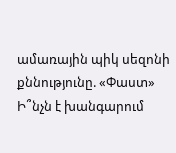ամառային պիկ սեզոնի քննությունը. «Փաստ»
Ի՞նչն է խանգարում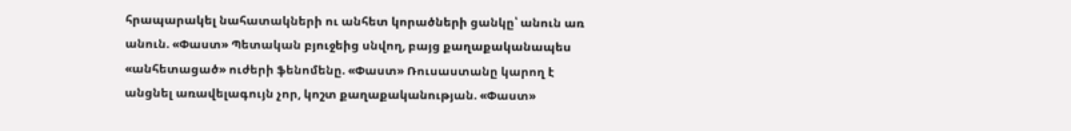հրապարակել նահատակների ու անհետ կորածների ցանկը՝ անուն առ անուն. «Փաստ» Պետական բյուջեից սնվող, բայց քաղաքականապես «անհետացած» ուժերի ֆենոմենը. «Փաստ» Ռուսաստանը կարող է անցնել առավելագույն չոր, կոշտ քաղաքականության. «Փաստ»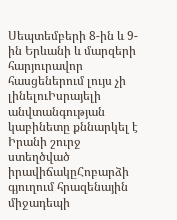Սեպտեմբերի 8-ին և 9-ին Երևանի և մարզերի հարյուրավոր հասցեներում լույս չի լինելուԻսրայելի անվտանգության կաբինետը քննարկել է Իրանի շուրջ ստեղծված իրավիճակըՀոբարձի գյուղում հրազենային միջադեպի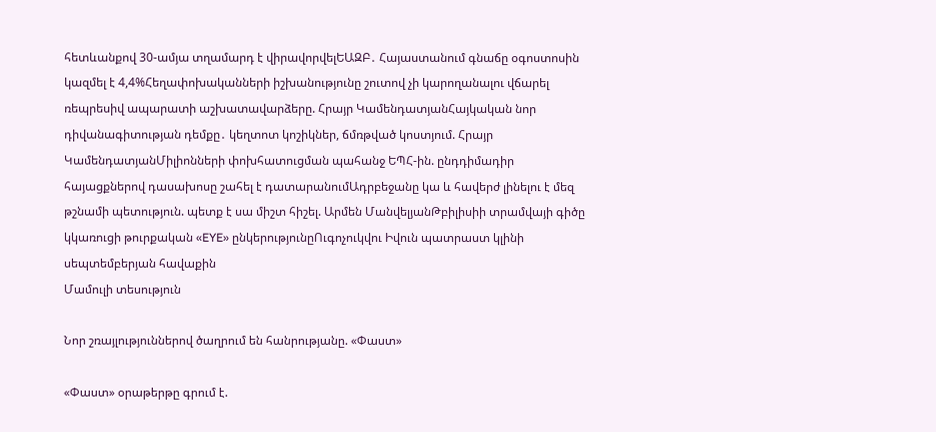հետևանքով 30-ամյա տղամարդ է վիրավորվելԵԱԶԲ․ Հայաստանում գնաճը օգոստոսին կազմել է 4,4%Հեղափոխականների իշխանությունը շուտով չի կարողանալու վճարել ռեպրեսիվ ապարատի աշխատավարձերը. Հրայր ԿամենդատյանՀայկական նոր դիվանագիտության դեմքը․ կեղտոտ կոշիկներ, ճմռթված կոստյում. Հրայր ԿամենդատյանՄիլիոնների փոխհատուցման պահանջ ԵՊՀ-ին. ընդդիմադիր հայացքներով դասախոսը շահել է դատարանումԱդրբեջանը կա և հավերժ լինելու է մեզ թշնամի պետություն. պետք է սա միշտ հիշել. Արմեն ՄանվելյանԹբիլիսիի տրամվայի գիծը կկառուցի թուրքական «EYE» ընկերությունըՈւգոչուկվու Իվուն պատրաստ կլինի սեպտեմբերյան հավաքին
Մամուլի տեսություն

Նոր շռայլություններով ծաղրում են հանրությանը. «Փաստ»

«Փաստ» օրաթերթը գրում է.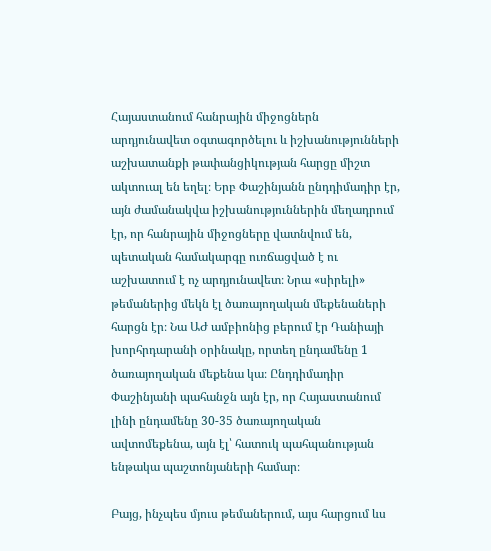Հայաստանում հանրային միջոցներն արդյունավետ օգտագործելու և իշխանությունների աշխատանքի թափանցիկության հարցը միշտ ակտուալ են եղել։ Երբ Փաշինյանն ընդդիմադիր էր, այն ժամանակվա իշխանություններին մեղադրում էր, որ հանրային միջոցները վատնվում են, պետական համակարգը ուռճացված է ու աշխատում է ոչ արդյունավետ։ Նրա «սիրելի» թեմաներից մեկն էլ ծառայողական մեքենաների հարցն էր։ Նա ԱԺ ամբիոնից բերում էր Դանիայի խորհրդարանի օրինակը, որտեղ ընդամենը 1 ծառայողական մեքենա կա։ Ընդդիմադիր Փաշինյանի պահանջն այն էր, որ Հայաստանում լինի ընդամենը 30-35 ծառայողական ավտոմեքենա, այն էլ՝ հատուկ պահպանության ենթակա պաշտոնյաների համար։

Բայց, ինչպես մյուս թեմաներում, այս հարցում ևս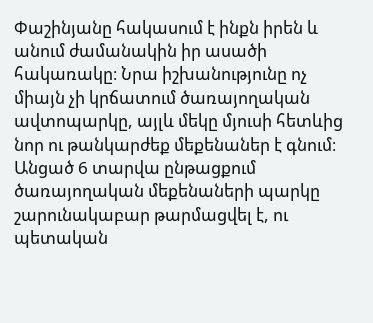Փաշինյանը հակասում է ինքն իրեն և անում ժամանակին իր ասածի հակառակը։ Նրա իշխանությունը ոչ միայն չի կրճատում ծառայողական ավտոպարկը, այլև մեկը մյուսի հետևից նոր ու թանկարժեք մեքենաներ է գնում։ Անցած 6 տարվա ընթացքում ծառայողական մեքենաների պարկը շարունակաբար թարմացվել է, ու պետական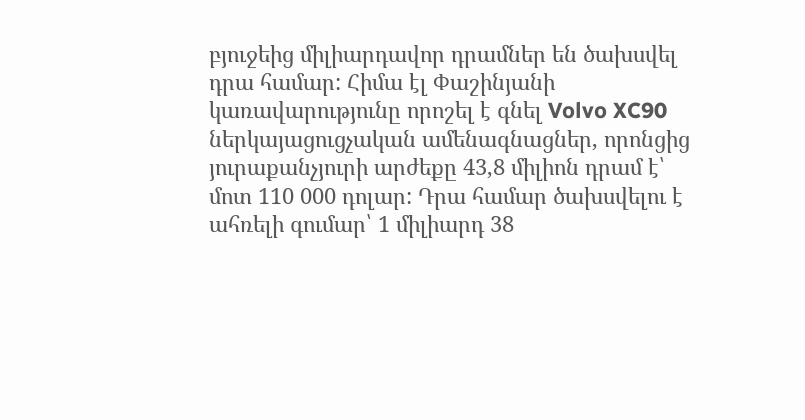բյուջեից միլիարդավոր դրամներ են ծախսվել դրա համար: Հիմա էլ Փաշինյանի կառավարությունը որոշել է գնել Volvo XC90 ներկայացուցչական ամենագնացներ, որոնցից յուրաքանչյուրի արժեքը 43,8 միլիոն դրամ է՝ մոտ 110 000 դոլար: Դրա համար ծախսվելու է ահռելի գումար՝ 1 միլիարդ 38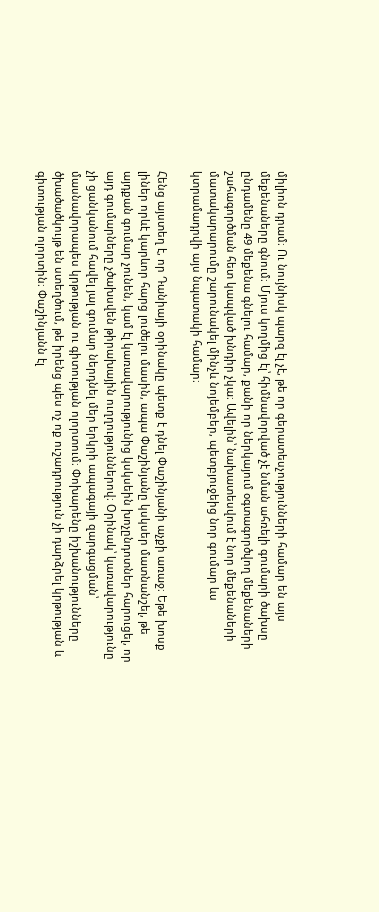միլիոն դրամ։ Ու նույնիսկ պարզ էլ չէ, թե որ գերատեսչությունների համար են այս մեքենաները գնում։ Մյուս կողմից էլ՝ հիմնավորված չէ նման ահռելի գումարի ծախսը ընդամենը 49 մեքենա գնելու համար, քանի որ ներկայում օգտագործվող մեքենաների շահագործման հետ կապված խնդիր չկա։ Ավելին՝ նախատեսվում է նոր մեքենաների մատակարարումը շարունակել մինչև նոյեմբեր, պետբյուջեից նոր գումար ևս կտրամադրվի այս նպատակի համար։

Հենց այստեղ է, որ Դանիայի օրինակը պետք է դնել Փաշինյանի աչքի առաջ։ Եթե խոսք լիներ որևէ կարևոր հարց լուծելու մասին, ապա Փաշինյանը կսկսեր մատնանշել, թե այդքան գումար չունեն, կամ էլ կառավարությունից կսկսեին խոչընդոտներ հարուցել, որ այդ գումարները չծախսվեն թիրախային ուղղություններով։ Օրինակ՝ կառավարությունը չի ցանկանում հավել յալ գումար ներդնել մեր երկրի ապագայի զարգացման՝ մասնավորապես կրթության ու գիտության ոլորտում։ Փոխարենը իշխանությունները ծխածածկույթ են ստեղծում, թե իրենց պես ոչ ոք ուշադրություն չի դարձրել կրթության և գիտության ոլորտին։ Փաշինյանն էլ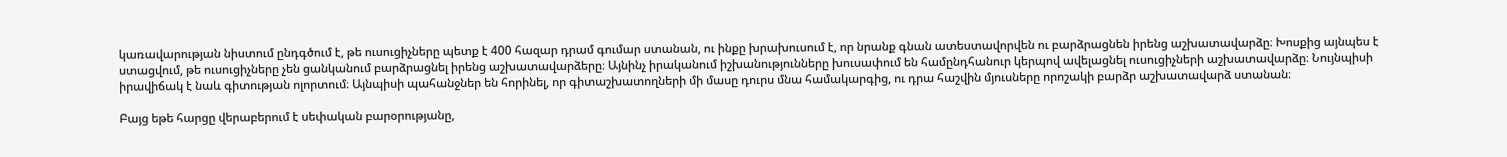կառավարության նիստում ընդգծում է, թե ուսուցիչները պետք է 400 հազար դրամ գումար ստանան, ու ինքը խրախուսում է, որ նրանք գնան ատեստավորվեն ու բարձրացնեն իրենց աշխատավարձը։ Խոսքից այնպես է ստացվում, թե ուսուցիչները չեն ցանկանում բարձրացնել իրենց աշխատավարձերը։ Այնինչ իրականում իշխանությունները խուսափում են համընդհանուր կերպով ավելացնել ուսուցիչների աշխատավարձը։ Նույնպիսի իրավիճակ է նաև գիտության ոլորտում։ Այնպիսի պահանջներ են հորինել, որ գիտաշխատողների մի մասը դուրս մնա համակարգից, ու դրա հաշվին մյուսները որոշակի բարձր աշխատավարձ ստանան։

Բայց եթե հարցը վերաբերում է սեփական բարօրությանը,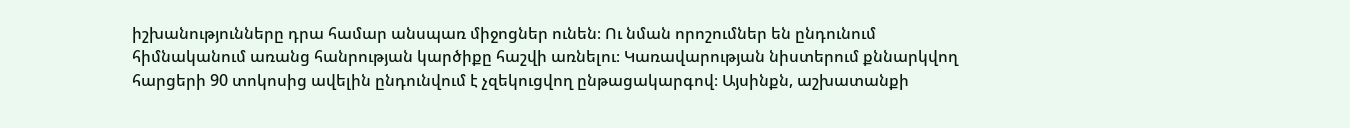իշխանությունները դրա համար անսպառ միջոցներ ունեն։ Ու նման որոշումներ են ընդունում հիմնականում առանց հանրության կարծիքը հաշվի առնելու։ Կառավարության նիստերում քննարկվող հարցերի 90 տոկոսից ավելին ընդունվում է չզեկուցվող ընթացակարգով։ Այսինքն, աշխատանքի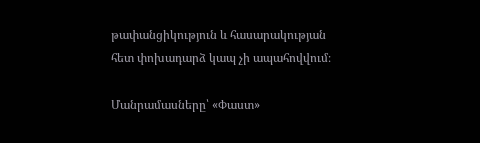թափանցիկություն և հասարակության հետ փոխադարձ կապ չի ապահովվում։

Մանրամասները՝ «Փաստ»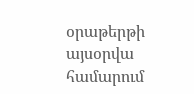օրաթերթի այսօրվա համարում